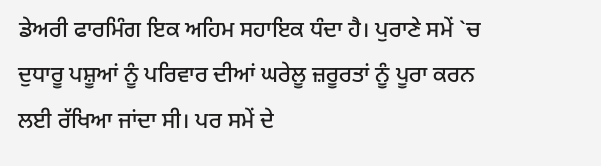ਡੇਅਰੀ ਫਾਰਮਿੰਗ ਇਕ ਅਹਿਮ ਸਹਾਇਕ ਧੰਦਾ ਹੈ। ਪੁਰਾਣੇ ਸਮੇਂ `ਚ ਦੁਧਾਰੂ ਪਸ਼ੂਆਂ ਨੂੰ ਪਰਿਵਾਰ ਦੀਆਂ ਘਰੇਲੂ ਜ਼ਰੂਰਤਾਂ ਨੂੰ ਪੂਰਾ ਕਰਨ ਲਈ ਰੱਖਿਆ ਜਾਂਦਾ ਸੀ। ਪਰ ਸਮੇਂ ਦੇ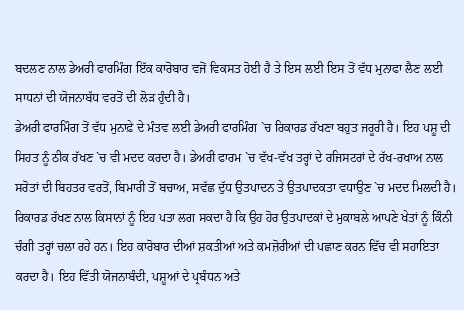ਬਦਲਣ ਨਾਲ ਡੇਅਰੀ ਫਾਰਮਿੰਗ ਇੱਕ ਕਾਰੋਬਾਰ ਵਜੋਂ ਵਿਕਸਤ ਹੋਈ ਹੈ ਤੇ ਇਸ ਲਈ ਇਸ ਤੋਂ ਵੱਧ ਮੁਨਾਫਾ ਲੈਣ ਲਈ ਸਾਧਨਾਂ ਦੀ ਯੋਜਨਾਬੱਧ ਵਰਤੋਂ ਦੀ ਲੋੜ ਹੁੰਦੀ ਹੈ।
ਡੇਅਰੀ ਫਾਰਮਿੰਗ ਤੋਂ ਵੱਧ ਮੁਨਾਫ਼ੇ ਦੇ ਮੰਤਵ ਲਈ ਡੇਅਰੀ ਫਾਰਮਿੰਗ `ਚ ਰਿਕਾਰਡ ਰੱਖਣਾ ਬਹੁਤ ਜਰੂਰੀ ਹੈ। ਇਹ ਪਸ਼ੂ ਦੀ ਸਿਹਤ ਨੂੰ ਠੀਕ ਰੱਖਣ `ਚ ਵੀ ਮਦਦ ਕਰਦਾ ਹੈ। ਡੇਅਰੀ ਫਾਰਮ `ਚ ਵੱਖ-ਵੱਖ ਤਰ੍ਹਾਂ ਦੇ ਰਜਿਸਟਰਾਂ ਦੇ ਰੱਖ-ਰਖਾਅ ਨਾਲ ਸਰੋਤਾਂ ਦੀ ਬਿਹਤਰ ਵਰਤੋਂ, ਬਿਮਾਰੀ ਤੋਂ ਬਚਾਅ, ਸਵੱਛ ਦੁੱਧ ਉਤਪਾਦਨ ਤੇ ਉਤਪਾਦਕਤਾ ਵਧਾਉਣ `ਚ ਮਦਦ ਮਿਲਦੀ ਹੈ।
ਰਿਕਾਰਡ ਰੱਖਣ ਨਾਲ ਕਿਸਾਨਾਂ ਨੂੰ ਇਹ ਪਤਾ ਲਗ ਸਕਦਾ ਹੈ ਕਿ ਉਹ ਹੋਰ ਉਤਪਾਦਕਾਂ ਦੇ ਮੁਕਾਬਲੇ ਆਪਣੇ ਖੇਤਾਂ ਨੂੰ ਕਿੰਨੀ ਚੰਗੀ ਤਰ੍ਹਾਂ ਚਲਾ ਰਹੇ ਹਨ। ਇਹ ਕਾਰੋਬਾਰ ਦੀਆਂ ਸ਼ਕਤੀਆਂ ਅਤੇ ਕਮਜ਼ੋਰੀਆਂ ਦੀ ਪਛਾਣ ਕਰਨ ਵਿੱਚ ਵੀ ਸਹਾਇਤਾ ਕਰਦਾ ਹੈ। ਇਹ ਵਿੱਤੀ ਯੋਜਨਾਬੰਦੀ, ਪਸ਼ੂਆਂ ਦੇ ਪ੍ਰਬੰਧਨ ਅਤੇ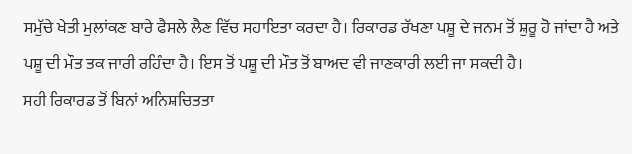ਸਮੁੱਚੇ ਖੇਤੀ ਮੁਲਾਂਕਣ ਬਾਰੇ ਫੈਸਲੇ ਲੈਣ ਵਿੱਚ ਸਹਾਇਤਾ ਕਰਦਾ ਹੈ। ਰਿਕਾਰਡ ਰੱਖਣਾ ਪਸ਼ੂ ਦੇ ਜਨਮ ਤੋਂ ਸ਼ੁਰੂ ਹੋ ਜਾਂਦਾ ਹੈ ਅਤੇ ਪਸ਼ੂ ਦੀ ਮੌਤ ਤਕ ਜਾਰੀ ਰਹਿੰਦਾ ਹੈ। ਇਸ ਤੋਂ ਪਸ਼ੂ ਦੀ ਮੌਤ ਤੋਂ ਬਾਅਦ ਵੀ ਜਾਣਕਾਰੀ ਲਈ ਜਾ ਸਕਦੀ ਹੈ।
ਸਹੀ ਰਿਕਾਰਡ ਤੋਂ ਬਿਨਾਂ ਅਨਿਸ਼ਚਿਤਤਾ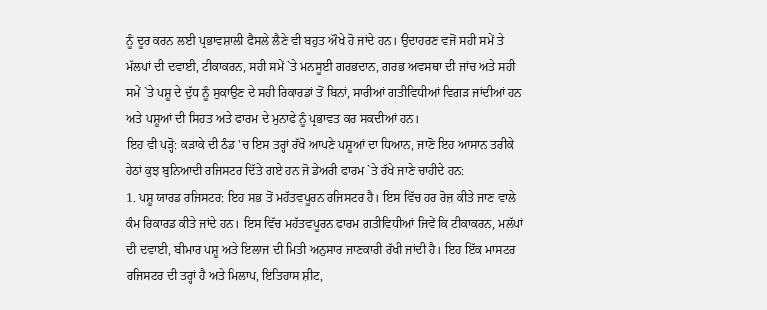ਨੂੰ ਦੂਰ ਕਰਨ ਲਈ ਪ੍ਰਭਾਵਸ਼ਾਲੀ ਫੈਸਲੇ ਲੈਣੇ ਵੀ ਬਹੁਤ ਔਖੇ ਹੋ ਜਾਂਦੇ ਹਨ। ਉਦਾਹਰਣ ਵਜੋਂ ਸਹੀ ਸਮੇਂ ਤੇ ਮੱਲਪਾਂ ਦੀ ਦਵਾਈ, ਟੀਕਾਕਰਨ, ਸਹੀ ਸਮੇਂ `ਤੇ ਮਨਸੂਈ ਗਰਭਦਾਨ, ਗਰਭ ਅਵਸਥਾ ਦੀ ਜਾਂਚ ਅਤੇ ਸਹੀ ਸਮੇਂ `ਤੇ ਪਸ਼ੂ ਦੇ ਦੁੱਧ ਨੂੰ ਸੁਕਾਉਣ ਦੇ ਸਹੀ ਰਿਕਾਰਡਾਂ ਤੋਂ ਬਿਨਾਂ, ਸਾਰੀਆਂ ਗਤੀਵਿਧੀਆਂ ਵਿਗੜ ਜਾਂਦੀਆਂ ਹਨ ਅਤੇ ਪਸ਼ੂਆਂ ਦੀ ਸਿਹਤ ਅਤੇ ਫਾਰਮ ਦੇ ਮੁਨਾਫੇ ਨੂੰ ਪ੍ਰਭਾਵਤ ਕਰ ਸਕਦੀਆਂ ਹਨ।
ਇਹ ਵੀ ਪੜ੍ਹੋ: ਕੜਾਕੇ ਦੀ ਠੰਡ 'ਚ ਇਸ ਤਰ੍ਹਾਂ ਰੱਖੋ ਆਪਣੇ ਪਸ਼ੂਆਂ ਦਾ ਧਿਆਨ, ਜਾਣੋ ਇਹ ਆਸਾਨ ਤਰੀਕੇ
ਹੇਠਾਂ ਕੁਝ ਬੁਨਿਆਦੀ ਰਜਿਸਟਰ ਦਿੱਤੇ ਗਏ ਹਨ ਜੋ ਡੇਅਰੀ ਫਾਰਮ `ਤੇ ਰੱਖੇ ਜਾਣੇ ਚਾਹੀਦੇ ਹਨ:
1. ਪਸ਼ੂ ਯਾਰਡ ਰਜਿਸਟਰ: ਇਹ ਸਭ ਤੋਂ ਮਹੱਤਵਪੂਰਨ ਰਜਿਸਟਰ ਹੈ। ਇਸ ਵਿੱਚ ਹਰ ਰੋਜ਼ ਕੀਤੇ ਜਾਣ ਵਾਲੇ ਕੰਮ ਰਿਕਾਰਡ ਕੀਤੇ ਜਾਂਦੇ ਹਨ। ਇਸ ਵਿੱਚ ਮਹੱਤਵਪੂਰਨ ਫਾਰਮ ਗਤੀਵਿਧੀਆਂ ਜਿਵੇਂ ਕਿ ਟੀਕਾਕਰਨ, ਮਲੱਪਾਂ ਦੀ ਦਵਾਈ, ਬੀਮਾਰ ਪਸ਼ੂ ਅਤੇ ਇਲਾਜ ਦੀ ਮਿਤੀ ਅਨੁਸਾਰ ਜਾਣਕਾਰੀ ਰੱਖੀ ਜਾਂਦੀ ਹੈ। ਇਹ ਇੱਕ ਮਾਸਟਰ ਰਜਿਸਟਰ ਦੀ ਤਰ੍ਹਾਂ ਹੈ ਅਤੇ ਮਿਲਾਪ, ਇਤਿਹਾਸ ਸ਼ੀਟ,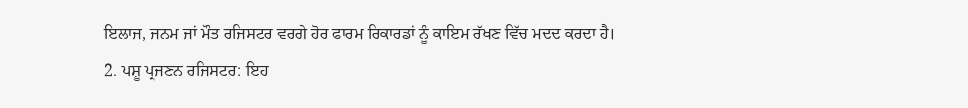ਇਲਾਜ, ਜਨਮ ਜਾਂ ਮੌਤ ਰਜਿਸਟਰ ਵਰਗੇ ਹੋਰ ਫਾਰਮ ਰਿਕਾਰਡਾਂ ਨੂੰ ਕਾਇਮ ਰੱਖਣ ਵਿੱਚ ਮਦਦ ਕਰਦਾ ਹੈ।
2. ਪਸ਼ੂ ਪ੍ਰਜਣਨ ਰਜਿਸਟਰ: ਇਹ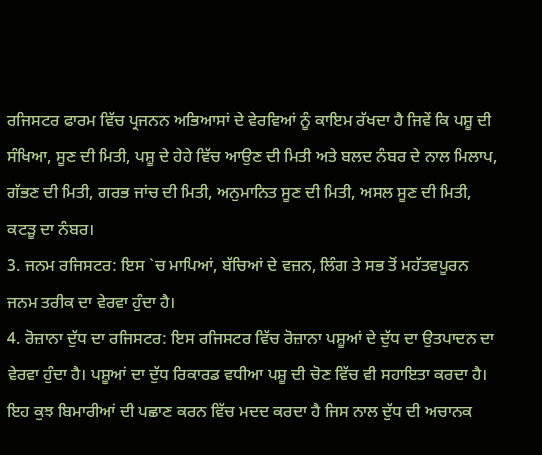ਰਜਿਸਟਰ ਫਾਰਮ ਵਿੱਚ ਪ੍ਰਜਨਨ ਅਭਿਆਸਾਂ ਦੇ ਵੇਰਵਿਆਂ ਨੂੰ ਕਾਇਮ ਰੱਖਦਾ ਹੈ ਜਿਵੇਂ ਕਿ ਪਸ਼ੂ ਦੀ ਸੰਖਿਆ, ਸੂਣ ਦੀ ਮਿਤੀ, ਪਸ਼ੂ ਦੇ ਹੇਹੇ ਵਿੱਚ ਆਉਣ ਦੀ ਮਿਤੀ ਅਤੇ ਬਲਦ ਨੰਬਰ ਦੇ ਨਾਲ ਮਿਲਾਪ, ਗੱਭਣ ਦੀ ਮਿਤੀ, ਗਰਭ ਜਾਂਚ ਦੀ ਮਿਤੀ, ਅਨੁਮਾਨਿਤ ਸੂਣ ਦੀ ਮਿਤੀ, ਅਸਲ ਸੂਣ ਦੀ ਮਿਤੀ, ਕਟੜੂ ਦਾ ਨੰਬਰ।
3. ਜਨਮ ਰਜਿਸਟਰ: ਇਸ `ਚ ਮਾਪਿਆਂ, ਬੱਚਿਆਂ ਦੇ ਵਜ਼ਨ, ਲਿੰਗ ਤੇ ਸਭ ਤੋਂ ਮਹੱਤਵਪੂਰਨ ਜਨਮ ਤਰੀਕ ਦਾ ਵੇਰਵਾ ਹੁੰਦਾ ਹੈ।
4. ਰੋਜ਼ਾਨਾ ਦੁੱਧ ਦਾ ਰਜਿਸਟਰ: ਇਸ ਰਜਿਸਟਰ ਵਿੱਚ ਰੋਜ਼ਾਨਾ ਪਸ਼ੂਆਂ ਦੇ ਦੁੱਧ ਦਾ ਉਤਪਾਦਨ ਦਾ ਵੇਰਵਾ ਹੁੰਦਾ ਹੈ। ਪਸ਼ੂਆਂ ਦਾ ਦੁੱਧ ਰਿਕਾਰਡ ਵਧੀਆ ਪਸ਼ੂ ਦੀ ਚੋਣ ਵਿੱਚ ਵੀ ਸਹਾਇਤਾ ਕਰਦਾ ਹੈ। ਇਹ ਕੁਝ ਬਿਮਾਰੀਆਂ ਦੀ ਪਛਾਣ ਕਰਨ ਵਿੱਚ ਮਦਦ ਕਰਦਾ ਹੈ ਜਿਸ ਨਾਲ ਦੁੱਧ ਦੀ ਅਚਾਨਕ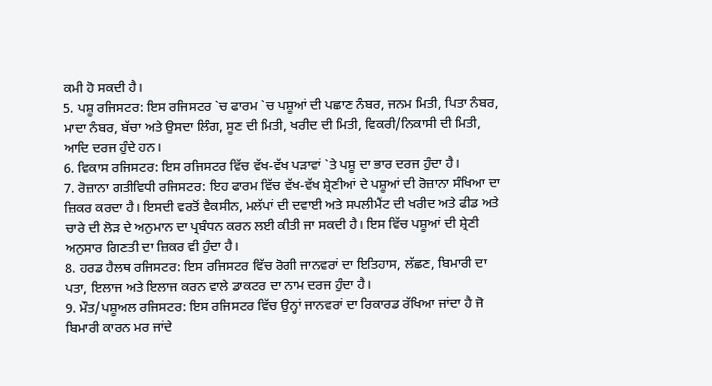ਕਮੀ ਹੋ ਸਕਦੀ ਹੈ।
5. ਪਸ਼ੂ ਰਜਿਸਟਰ: ਇਸ ਰਜਿਸਟਰ `ਚ ਫਾਰਮ `ਚ ਪਸ਼ੂਆਂ ਦੀ ਪਛਾਣ ਨੰਬਰ, ਜਨਮ ਮਿਤੀ, ਪਿਤਾ ਨੰਬਰ, ਮਾਦਾ ਨੰਬਰ, ਬੱਚਾ ਅਤੇ ਉਸਦਾ ਲਿੰਗ, ਸੂਣ ਦੀ ਮਿਤੀ, ਖਰੀਦ ਦੀ ਮਿਤੀ, ਵਿਕਰੀ/ਨਿਕਾਸੀ ਦੀ ਮਿਤੀ, ਆਦਿ ਦਰਜ ਹੁੰਦੇ ਹਨ।
6. ਵਿਕਾਸ ਰਜਿਸਟਰ: ਇਸ ਰਜਿਸਟਰ ਵਿੱਚ ਵੱਖ-ਵੱਖ ਪੜਾਵਾਂ `ਤੇ ਪਸ਼ੂ ਦਾ ਭਾਰ ਦਰਜ ਹੁੰਦਾ ਹੈ।
7. ਰੋਜ਼ਾਨਾ ਗਤੀਵਿਧੀ ਰਜਿਸਟਰ: ਇਹ ਫਾਰਮ ਵਿੱਚ ਵੱਖ-ਵੱਖ ਸ਼੍ਰੇਣੀਆਂ ਦੇ ਪਸ਼ੂਆਂ ਦੀ ਰੋਜ਼ਾਨਾ ਸੰਖਿਆ ਦਾ ਜ਼ਿਕਰ ਕਰਦਾ ਹੈ। ਇਸਦੀ ਵਰਤੋਂ ਵੈਕਸੀਨ, ਮਲੱਪਾਂ ਦੀ ਦਵਾਈ ਅਤੇ ਸਪਲੀਮੈਂਟ ਦੀ ਖਰੀਦ ਅਤੇ ਫੀਡ ਅਤੇ ਚਾਰੇ ਦੀ ਲੋੜ ਦੇ ਅਨੁਮਾਨ ਦਾ ਪ੍ਰਬੰਧਨ ਕਰਨ ਲਈ ਕੀਤੀ ਜਾ ਸਕਦੀ ਹੈ। ਇਸ ਵਿੱਚ ਪਸ਼ੂਆਂ ਦੀ ਸ਼੍ਰੇਣੀ ਅਨੁਸਾਰ ਗਿਣਤੀ ਦਾ ਜ਼ਿਕਰ ਵੀ ਹੁੰਦਾ ਹੈ।
8. ਹਰਡ ਹੈਲਥ ਰਜਿਸਟਰ: ਇਸ ਰਜਿਸਟਰ ਵਿੱਚ ਰੋਗੀ ਜਾਨਵਰਾਂ ਦਾ ਇਤਿਹਾਸ, ਲੱਛਣ, ਬਿਮਾਰੀ ਦਾ ਪਤਾ, ਇਲਾਜ ਅਤੇ ਇਲਾਜ ਕਰਨ ਵਾਲੇ ਡਾਕਟਰ ਦਾ ਨਾਮ ਦਰਜ ਹੁੰਦਾ ਹੈ।
9. ਮੌਤ/ਪਸ਼ੂਅਲ ਰਜਿਸਟਰ: ਇਸ ਰਜਿਸਟਰ ਵਿੱਚ ਉਨ੍ਹਾਂ ਜਾਨਵਰਾਂ ਦਾ ਰਿਕਾਰਡ ਰੱਖਿਆ ਜਾਂਦਾ ਹੈ ਜੋ ਬਿਮਾਰੀ ਕਾਰਨ ਮਰ ਜਾਂਦੇ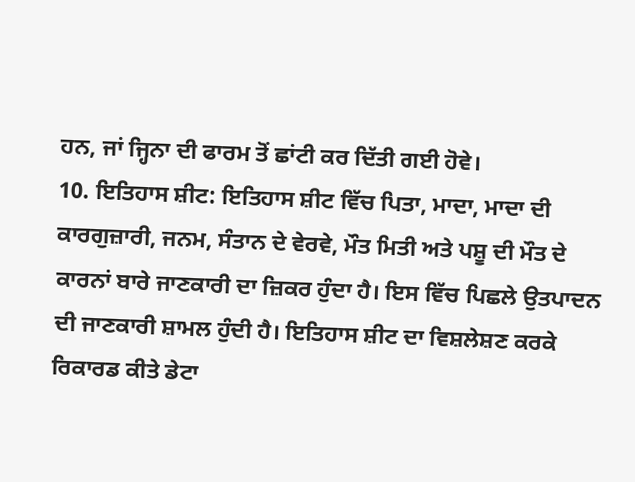ਹਨ, ਜਾਂ ਜ੍ਹਿਨਾ ਦੀ ਫਾਰਮ ਤੋਂ ਛਾਂਟੀ ਕਰ ਦਿੱਤੀ ਗਈ ਹੋਵੇ।
10. ਇਤਿਹਾਸ ਸ਼ੀਟ: ਇਤਿਹਾਸ ਸ਼ੀਟ ਵਿੱਚ ਪਿਤਾ, ਮਾਦਾ, ਮਾਦਾ ਦੀ ਕਾਰਗੁਜ਼ਾਰੀ, ਜਨਮ, ਸੰਤਾਨ ਦੇ ਵੇਰਵੇ, ਮੌਤ ਮਿਤੀ ਅਤੇ ਪਸ਼ੂ ਦੀ ਮੌਤ ਦੇ ਕਾਰਨਾਂ ਬਾਰੇ ਜਾਣਕਾਰੀ ਦਾ ਜ਼ਿਕਰ ਹੁੰਦਾ ਹੈ। ਇਸ ਵਿੱਚ ਪਿਛਲੇ ਉਤਪਾਦਨ ਦੀ ਜਾਣਕਾਰੀ ਸ਼ਾਮਲ ਹੁੰਦੀ ਹੈ। ਇਤਿਹਾਸ ਸ਼ੀਟ ਦਾ ਵਿਸ਼ਲੇਸ਼ਣ ਕਰਕੇ ਰਿਕਾਰਡ ਕੀਤੇ ਡੇਟਾ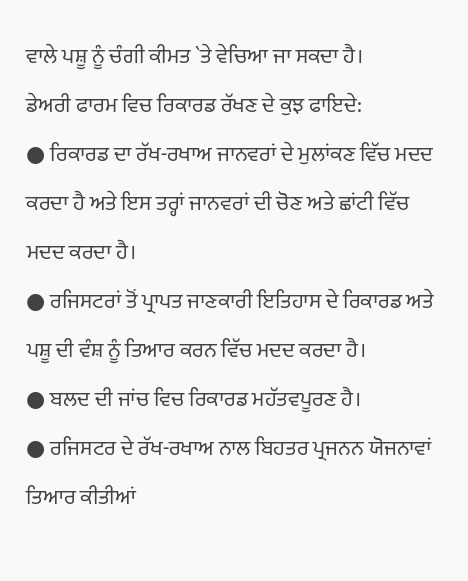ਵਾਲੇ ਪਸ਼ੂ ਨੂੰ ਚੰਗੀ ਕੀਮਤ `ਤੇ ਵੇਚਿਆ ਜਾ ਸਕਦਾ ਹੈ।
ਡੇਅਰੀ ਫਾਰਮ ਵਿਚ ਰਿਕਾਰਡ ਰੱਖਣ ਦੇ ਕੁਝ ਫਾਇਦੇ:
● ਰਿਕਾਰਡ ਦਾ ਰੱਖ-ਰਖਾਅ ਜਾਨਵਰਾਂ ਦੇ ਮੁਲਾਂਕਣ ਵਿੱਚ ਮਦਦ ਕਰਦਾ ਹੈ ਅਤੇ ਇਸ ਤਰ੍ਹਾਂ ਜਾਨਵਰਾਂ ਦੀ ਚੋਣ ਅਤੇ ਛਾਂਟੀ ਵਿੱਚ ਮਦਦ ਕਰਦਾ ਹੈ।
● ਰਜਿਸਟਰਾਂ ਤੋਂ ਪ੍ਰਾਪਤ ਜਾਣਕਾਰੀ ਇਤਿਹਾਸ ਦੇ ਰਿਕਾਰਡ ਅਤੇ ਪਸ਼ੂ ਦੀ ਵੰਸ਼ ਨੂੰ ਤਿਆਰ ਕਰਨ ਵਿੱਚ ਮਦਦ ਕਰਦਾ ਹੈ।
● ਬਲਦ ਦੀ ਜਾਂਚ ਵਿਚ ਰਿਕਾਰਡ ਮਹੱਤਵਪੂਰਣ ਹੈ।
● ਰਜਿਸਟਰ ਦੇ ਰੱਖ-ਰਖਾਅ ਨਾਲ ਬਿਹਤਰ ਪ੍ਰਜਨਨ ਯੋਜਨਾਵਾਂ ਤਿਆਰ ਕੀਤੀਆਂ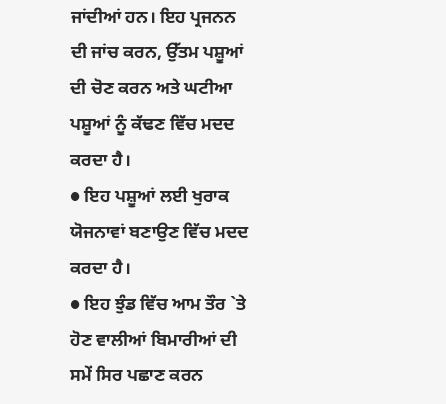ਜਾਂਦੀਆਂ ਹਨ। ਇਹ ਪ੍ਰਜਨਨ ਦੀ ਜਾਂਚ ਕਰਨ, ਉੱਤਮ ਪਸ਼ੂਆਂ ਦੀ ਚੋਣ ਕਰਨ ਅਤੇ ਘਟੀਆ ਪਸ਼ੂਆਂ ਨੂੰ ਕੱਢਣ ਵਿੱਚ ਮਦਦ ਕਰਦਾ ਹੈ।
● ਇਹ ਪਸ਼ੂਆਂ ਲਈ ਖੁਰਾਕ ਯੋਜਨਾਵਾਂ ਬਣਾਉਣ ਵਿੱਚ ਮਦਦ ਕਰਦਾ ਹੈ।
● ਇਹ ਝੁੰਡ ਵਿੱਚ ਆਮ ਤੌਰ `ਤੇ ਹੋਣ ਵਾਲੀਆਂ ਬਿਮਾਰੀਆਂ ਦੀ ਸਮੇਂ ਸਿਰ ਪਛਾਣ ਕਰਨ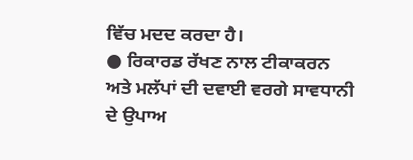ਵਿੱਚ ਮਦਦ ਕਰਦਾ ਹੈ।
● ਰਿਕਾਰਡ ਰੱਖਣ ਨਾਲ ਟੀਕਾਕਰਨ ਅਤੇ ਮਲੱਪਾਂ ਦੀ ਦਵਾਈ ਵਰਗੇ ਸਾਵਧਾਨੀ ਦੇ ਉਪਾਅ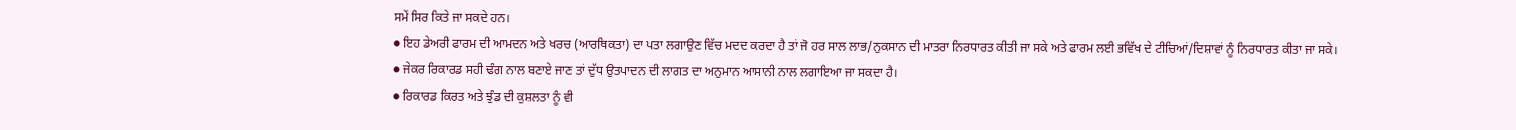ਸਮੇਂ ਸਿਰ ਕਿਤੇ ਜਾ ਸਕਦੇ ਹਨ।
● ਇਹ ਡੇਅਰੀ ਫਾਰਮ ਦੀ ਆਮਦਨ ਅਤੇ ਖਰਚ (ਆਰਥਿਕਤਾ) ਦਾ ਪਤਾ ਲਗਾਉਣ ਵਿੱਚ ਮਦਦ ਕਰਦਾ ਹੈ ਤਾਂ ਜੋ ਹਰ ਸਾਲ ਲਾਭ/ਨੁਕਸਾਨ ਦੀ ਮਾਤਰਾ ਨਿਰਧਾਰਤ ਕੀਤੀ ਜਾ ਸਕੇ ਅਤੇ ਫਾਰਮ ਲਈ ਭਵਿੱਖ ਦੇ ਟੀਚਿਆਂ/ਦਿਸ਼ਾਵਾਂ ਨੂੰ ਨਿਰਧਾਰਤ ਕੀਤਾ ਜਾ ਸਕੇ।
● ਜੇਕਰ ਰਿਕਾਰਡ ਸਹੀ ਢੰਗ ਨਾਲ ਬਣਾਏ ਜਾਣ ਤਾਂ ਦੁੱਧ ਉਤਪਾਦਨ ਦੀ ਲਾਗਤ ਦਾ ਅਨੁਮਾਨ ਆਸਾਨੀ ਨਾਲ ਲਗਾਇਆ ਜਾ ਸਕਦਾ ਹੈ।
● ਰਿਕਾਰਡ ਕਿਰਤ ਅਤੇ ਝੁੰਡ ਦੀ ਕੁਸ਼ਲਤਾ ਨੂੰ ਵੀ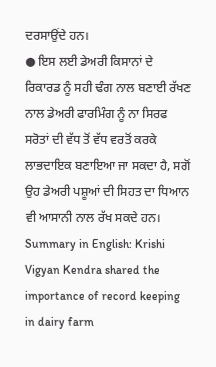ਦਰਸਾਉਂਦੇ ਹਨ।
● ਇਸ ਲਈ ਡੇਅਰੀ ਕਿਸਾਨਾਂ ਦੇ ਰਿਕਾਰਡ ਨੂੰ ਸਹੀ ਢੰਗ ਨਾਲ ਬਣਾਈ ਰੱਖਣ ਨਾਲ ਡੇਅਰੀ ਫਾਰਮਿੰਗ ਨੂੰ ਨਾ ਸਿਰਫ ਸਰੋਤਾਂ ਦੀ ਵੱਧ ਤੋਂ ਵੱਧ ਵਰਤੋਂ ਕਰਕੇ ਲਾਭਦਾਇਕ ਬਣਾਇਆ ਜਾ ਸਕਦਾ ਹੈ, ਸਗੋਂ ਉਹ ਡੇਅਰੀ ਪਸ਼ੂਆਂ ਦੀ ਸਿਹਤ ਦਾ ਧਿਆਨ ਵੀ ਆਸਾਨੀ ਨਾਲ ਰੱਖ ਸਕਦੇ ਹਨ।
Summary in English: Krishi Vigyan Kendra shared the importance of record keeping in dairy farm